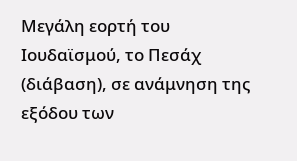Μεγάλη εορτή του Ιουδαϊσμού, το Πεσάχ (διάβαση), σε ανάμνηση της εξόδου των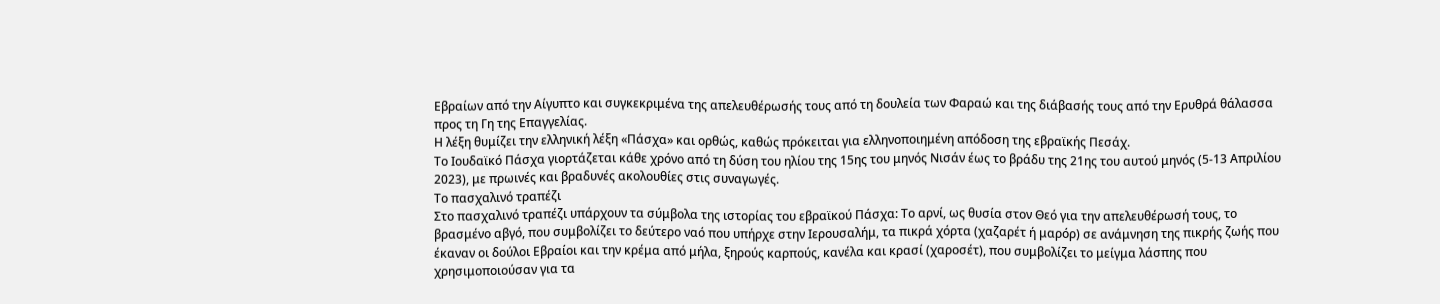Εβραίων από την Αίγυπτο και συγκεκριμένα της απελευθέρωσής τους από τη δουλεία των Φαραώ και της διάβασής τους από την Ερυθρά θάλασσα προς τη Γη της Επαγγελίας.
Η λέξη θυμίζει την ελληνική λέξη «Πάσχα» και ορθώς, καθώς πρόκειται για ελληνοποιημένη απόδοση της εβραϊκής Πεσάχ.
Το Ιουδαϊκό Πάσχα γιορτάζεται κάθε χρόνο από τη δύση του ηλίου της 15ης του μηνός Νισάν έως το βράδυ της 21ης του αυτού μηνός (5-13 Απριλίου 2023), με πρωινές και βραδυνές ακολουθίες στις συναγωγές.
Το πασχαλινό τραπέζι
Στο πασχαλινό τραπέζι υπάρχουν τα σύμβολα της ιστορίας του εβραϊκού Πάσχα: Το αρνί, ως θυσία στον Θεό για την απελευθέρωσή τους, το βρασμένο αβγό, που συμβολίζει το δεύτερο ναό που υπήρχε στην Ιερουσαλήμ, τα πικρά χόρτα (χαζαρέτ ή μαρόρ) σε ανάμνηση της πικρής ζωής που έκαναν οι δούλοι Εβραίοι και την κρέμα από μήλα, ξηρούς καρπούς, κανέλα και κρασί (χαροσέτ), που συμβολίζει το μείγμα λάσπης που χρησιμοποιούσαν για τα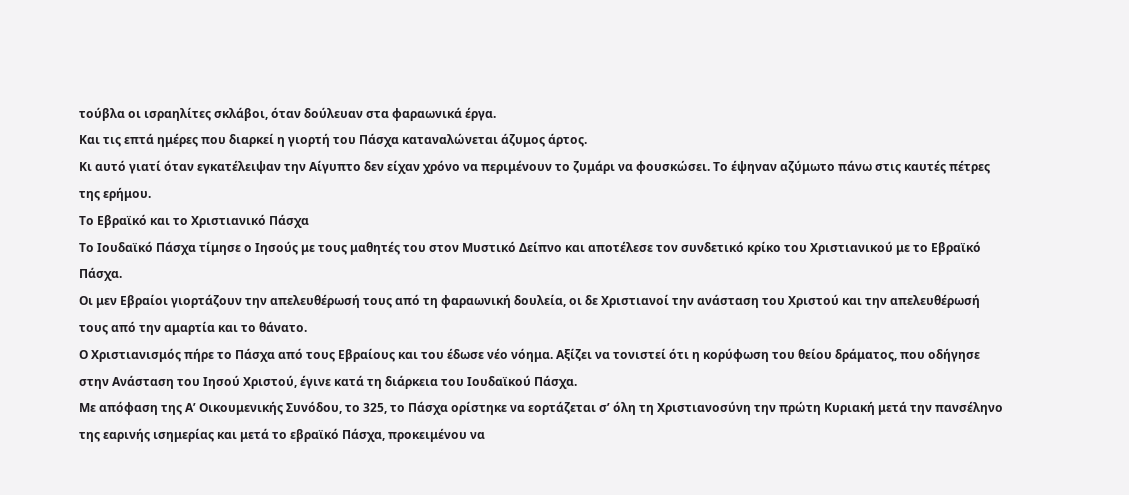τούβλα οι ισραηλίτες σκλάβοι, όταν δούλευαν στα φαραωνικά έργα.
Και τις επτά ημέρες που διαρκεί η γιορτή του Πάσχα καταναλώνεται άζυμος άρτος.
Κι αυτό γιατί όταν εγκατέλειψαν την Αίγυπτο δεν είχαν χρόνο να περιμένουν το ζυμάρι να φουσκώσει. Το έψηναν αζύμωτο πάνω στις καυτές πέτρες της ερήμου.
Το Εβραϊκό και το Χριστιανικό Πάσχα
Το Ιουδαϊκό Πάσχα τίμησε ο Ιησούς με τους μαθητές του στον Μυστικό Δείπνο και αποτέλεσε τον συνδετικό κρίκο του Χριστιανικού με το Εβραϊκό Πάσχα.
Οι μεν Εβραίοι γιορτάζουν την απελευθέρωσή τους από τη φαραωνική δουλεία, οι δε Χριστιανοί την ανάσταση του Χριστού και την απελευθέρωσή τους από την αμαρτία και το θάνατο.
Ο Χριστιανισμός πήρε το Πάσχα από τους Εβραίους και του έδωσε νέο νόημα. Αξίζει να τονιστεί ότι η κορύφωση του θείου δράματος, που οδήγησε στην Ανάσταση του Ιησού Χριστού, έγινε κατά τη διάρκεια του Ιουδαϊκού Πάσχα.
Με απόφαση της Α’ Οικουμενικής Συνόδου, το 325, το Πάσχα ορίστηκε να εορτάζεται σ’ όλη τη Χριστιανοσύνη την πρώτη Κυριακή μετά την πανσέληνο της εαρινής ισημερίας και μετά το εβραϊκό Πάσχα, προκειμένου να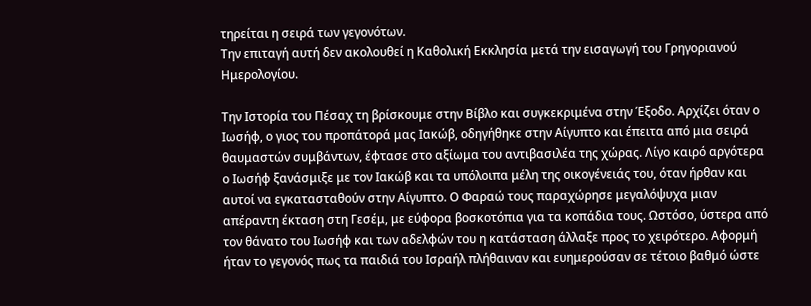τηρείται η σειρά των γεγονότων.
Την επιταγή αυτή δεν ακολουθεί η Καθολική Εκκλησία μετά την εισαγωγή του Γρηγοριανού Ημερολογίου.

Την Ιστορία του Πέσαχ τη βρίσκουμε στην Βίβλο και συγκεκριμένα στην Έξοδο. Αρχίζει όταν ο Ιωσήφ, ο γιος του προπάτορά μας Ιακώβ, οδηγήθηκε στην Αίγυπτο και έπειτα από μια σειρά θαυμαστών συμβάντων, έφτασε στο αξίωμα του αντιβασιλέα της χώρας. Λίγο καιρό αργότερα ο Ιωσήφ ξανάσμιξε με τον Ιακώβ και τα υπόλοιπα μέλη της οικογένειάς του, όταν ήρθαν και αυτοί να εγκατασταθούν στην Αίγυπτο. Ο Φαραώ τους παραχώρησε μεγαλόψυχα μιαν απέραντη έκταση στη Γεσέμ, με εύφορα βοσκοτόπια για τα κοπάδια τους. Ωστόσο, ύστερα από τον θάνατο του Ιωσήφ και των αδελφών του η κατάσταση άλλαξε προς το χειρότερο. Αφορμή ήταν το γεγονός πως τα παιδιά του Ισραήλ πλήθαιναν και ευημερούσαν σε τέτοιο βαθμό ώστε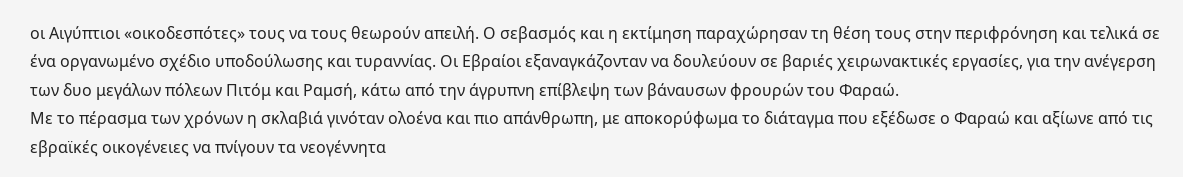οι Αιγύπτιοι «οικοδεσπότες» τους να τους θεωρούν απειλή. Ο σεβασμός και η εκτίμηση παραχώρησαν τη θέση τους στην περιφρόνηση και τελικά σε ένα οργανωμένο σχέδιο υποδούλωσης και τυραννίας. Οι Εβραίοι εξαναγκάζονταν να δουλεύουν σε βαριές χειρωνακτικές εργασίες, για την ανέγερση των δυο μεγάλων πόλεων Πιτόμ και Ραμσή, κάτω από την άγρυπνη επίβλεψη των βάναυσων φρουρών του Φαραώ.
Με το πέρασμα των χρόνων η σκλαβιά γινόταν ολοένα και πιο απάνθρωπη, με αποκορύφωμα το διάταγμα που εξέδωσε ο Φαραώ και αξίωνε από τις εβραϊκές οικογένειες να πνίγουν τα νεογέννητα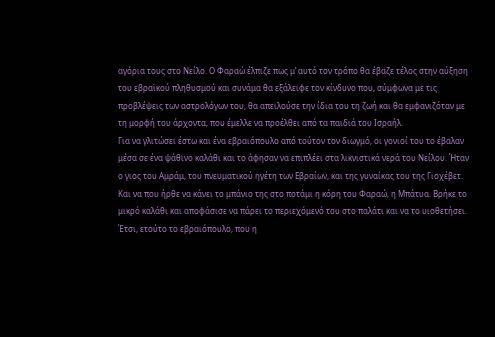αγόρια τους στο Νείλο. Ο Φαραώ έλπιζε πως μ’ αυτό τον τρόπο θα έβαζε τέλος στην αύξηση του εβραϊκού πληθυσμού και συνάμα θα εξάλειφε τον κίνδυνο που, σύμφωνα με τις προβλέψεις των αστρολόγων του, θα απειλούσε την ίδια του τη ζωή και θα εμφανιζόταν με τη μορφή του άρχοντα, που έμελλε να προέλθει από τα παιδιά του Ισραήλ.
Για να γλιτώσει έστω και ένα εβραιόπουλο από τούτον τον διωγμό, οι γονιοί του το έβαλαν μέσα σε ένα ψάθινο καλάθι και το άφησαν να επιπλέει στα λικνιστικά νερά του Νείλου. Ήταν ο γιος του Αμράμ, του πνευματικού ηγέτη των Εβραίων, και της γυναίκας του της Γιοχέβετ. Και να που ήρθε να κάνει το μπάνιο της στο ποτάμι η κόρη του Φαραώ, η Μπάτυα. Βρήκε το μικρό καλάθι και αποφάσισε να πάρει το περιεχόμενό του στο παλάτι και να το υιοθετήσει. Έτσι, ετούτο το εβραιόπουλο, που η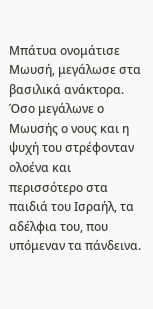Μπάτυα ονομάτισε Μωυσή, μεγάλωσε στα βασιλικά ανάκτορα.
Όσο μεγάλωνε ο Μωυσής ο νους και η ψυχή του στρέφονταν ολοένα και περισσότερο στα παιδιά του Ισραήλ, τα αδέλφια του, που υπόμεναν τα πάνδεινα.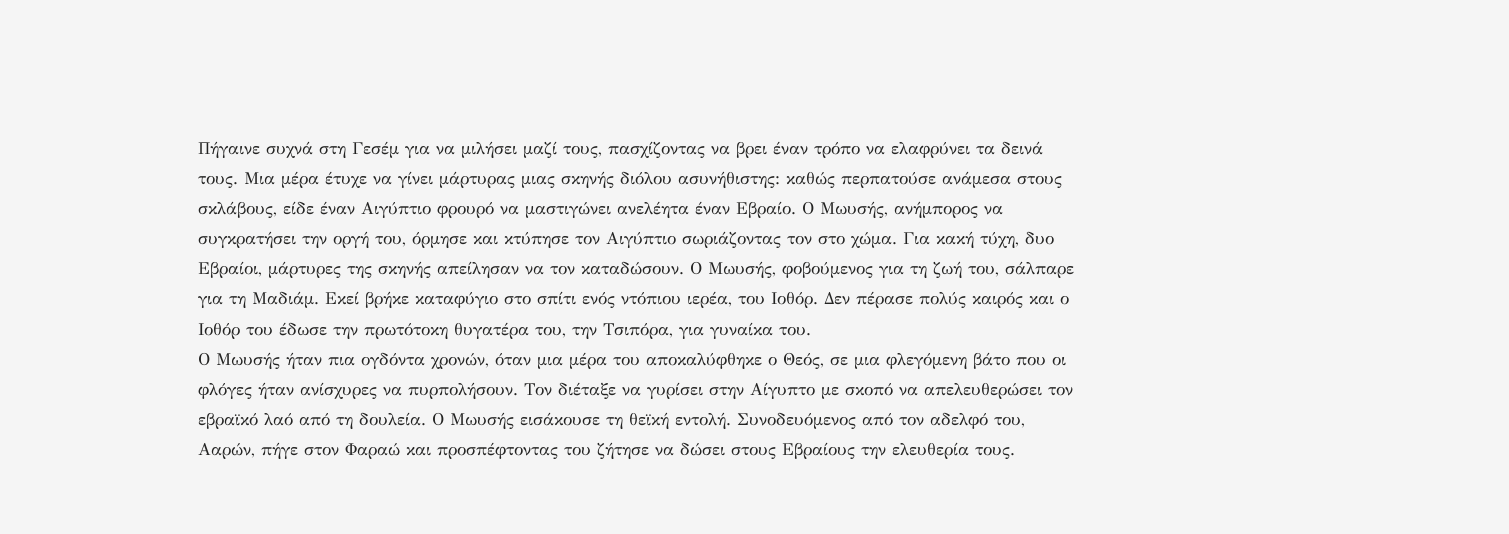Πήγαινε συχνά στη Γεσέμ για να μιλήσει μαζί τους, πασχίζοντας να βρει έναν τρόπο να ελαφρύνει τα δεινά τους. Μια μέρα έτυχε να γίνει μάρτυρας μιας σκηνής διόλου ασυνήθιστης: καθώς περπατούσε ανάμεσα στους σκλάβους, είδε έναν Αιγύπτιο φρουρό να μαστιγώνει ανελέητα έναν Εβραίο. Ο Μωυσής, ανήμπορος να συγκρατήσει την οργή του, όρμησε και κτύπησε τον Αιγύπτιο σωριάζοντας τον στο χώμα. Για κακή τύχη, δυο Εβραίοι, μάρτυρες της σκηνής απείλησαν να τον καταδώσουν. Ο Μωυσής, φοβούμενος για τη ζωή του, σάλπαρε για τη Μαδιάμ. Εκεί βρήκε καταφύγιο στο σπίτι ενός ντόπιου ιερέα, του Ιοθόρ. Δεν πέρασε πολύς καιρός και ο Ιοθόρ του έδωσε την πρωτότοκη θυγατέρα του, την Τσιπόρα, για γυναίκα του.
Ο Μωυσής ήταν πια ογδόντα χρονών, όταν μια μέρα του αποκαλύφθηκε ο Θεός, σε μια φλεγόμενη βάτο που οι φλόγες ήταν ανίσχυρες να πυρπολήσουν. Τον διέταξε να γυρίσει στην Αίγυπτο με σκοπό να απελευθερώσει τον εβραϊκό λαό από τη δουλεία. Ο Μωυσής εισάκουσε τη θεϊκή εντολή. Συνοδευόμενος από τον αδελφό του, Ααρών, πήγε στον Φαραώ και προσπέφτοντας του ζήτησε να δώσει στους Εβραίους την ελευθερία τους.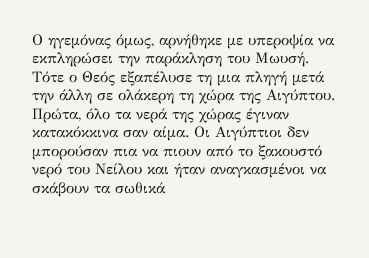Ο ηγεμόνας όμως, αρνήθηκε με υπεροψία να εκπληρώσει την παράκληση του Μωυσή. Τότε ο Θεός εξαπέλυσε τη μια πληγή μετά την άλλη σε ολάκερη τη χώρα της Αιγύπτου.
Πρώτα, όλο τα νερά της χώρας έγιναν κατακόκκινα σαν αίμα. Οι Αιγύπτιοι δεν μπορούσαν πια να πιουν από το ξακουστό νερό του Νείλου και ήταν αναγκασμένοι να σκάβουν τα σωθικά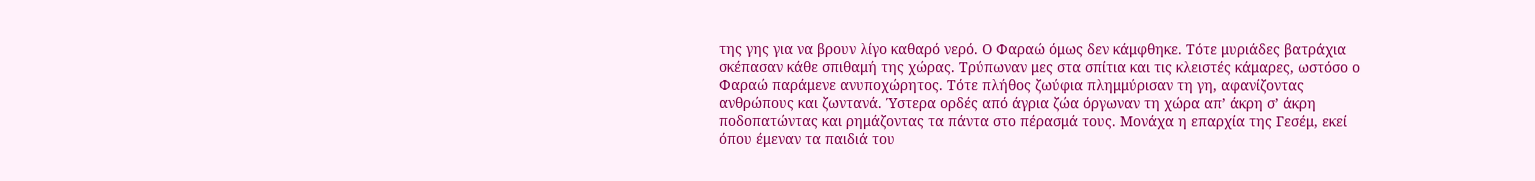της γης για να βρουν λίγο καθαρό νερό. Ο Φαραώ όμως δεν κάμφθηκε. Τότε μυριάδες βατράχια σκέπασαν κάθε σπιθαμή της χώρας. Τρύπωναν μες στα σπίτια και τις κλειστές κάμαρες, ωστόσο ο Φαραώ παράμενε ανυποχώρητος. Τότε πλήθος ζωύφια πλημμύρισαν τη γη, αφανίζοντας ανθρώπους και ζωντανά. Ύστερα ορδές από άγρια ζώα όργωναν τη χώρα απ’ άκρη σ’ άκρη ποδοπατώντας και ρημάζοντας τα πάντα στο πέρασμά τους. Μονάχα η επαρχία της Γεσέμ, εκεί όπου έμεναν τα παιδιά του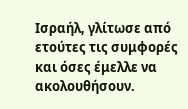Ισραήλ, γλίτωσε από ετούτες τις συμφορές και όσες έμελλε να ακολουθήσουν.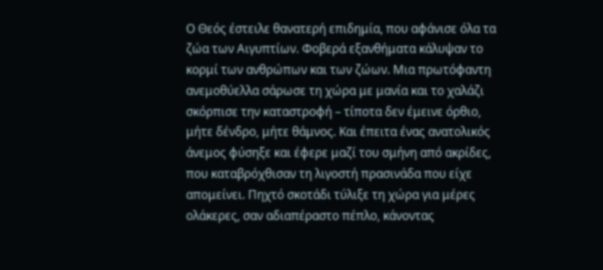Ο Θεός έστειλε θανατερή επιδημία, που αφάνισε όλα τα ζώα των Αιγυπτίων. Φοβερά εξανθήματα κάλυψαν το κορμί των ανθρώπων και των ζώων. Μια πρωτόφαντη ανεμοθύελλα σάρωσε τη χώρα με μανία και το χαλάζι σκόρπισε την καταστροφή – τίποτα δεν έμεινε όρθιο, μήτε δένδρο, μήτε θάμνος. Και έπειτα ένας ανατολικός άνεμος φύσηξε και έφερε μαζί του σμήνη από ακρίδες, που καταβρόχθισαν τη λιγοστή πρασινάδα που είχε απομείνει. Πηχτό σκοτάδι τύλιξε τη χώρα για μέρες ολάκερες, σαν αδιαπέραστο πέπλο, κάνοντας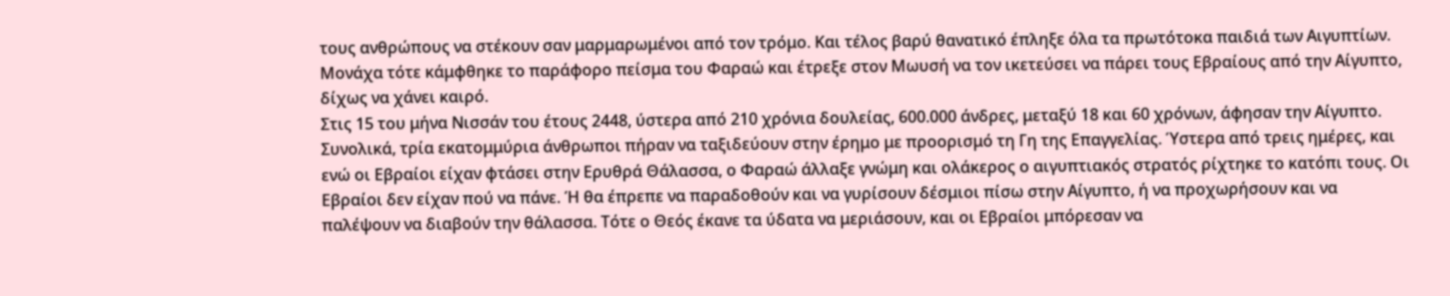τους ανθρώπους να στέκουν σαν μαρμαρωμένοι από τον τρόμο. Και τέλος βαρύ θανατικό έπληξε όλα τα πρωτότοκα παιδιά των Αιγυπτίων. Μονάχα τότε κάμφθηκε το παράφορο πείσμα του Φαραώ και έτρεξε στον Μωυσή να τον ικετεύσει να πάρει τους Εβραίους από την Αίγυπτο, δίχως να χάνει καιρό.
Στις 15 του μήνα Νισσάν του έτους 2448, ύστερα από 210 χρόνια δουλείας, 600.000 άνδρες, μεταξύ 18 και 60 χρόνων, άφησαν την Αίγυπτο. Συνολικά, τρία εκατομμύρια άνθρωποι πήραν να ταξιδεύουν στην έρημο με προορισμό τη Γη της Επαγγελίας. Ύστερα από τρεις ημέρες, και ενώ οι Εβραίοι είχαν φτάσει στην Ερυθρά Θάλασσα, ο Φαραώ άλλαξε γνώμη και ολάκερος ο αιγυπτιακός στρατός ρίχτηκε το κατόπι τους. Οι Εβραίοι δεν είχαν πού να πάνε. Ή θα έπρεπε να παραδοθούν και να γυρίσουν δέσμιοι πίσω στην Αίγυπτο, ή να προχωρήσουν και να παλέψουν να διαβούν την θάλασσα. Τότε ο Θεός έκανε τα ύδατα να μεριάσουν, και οι Εβραίοι μπόρεσαν να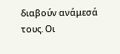διαβούν ανάμεσά τους. Οι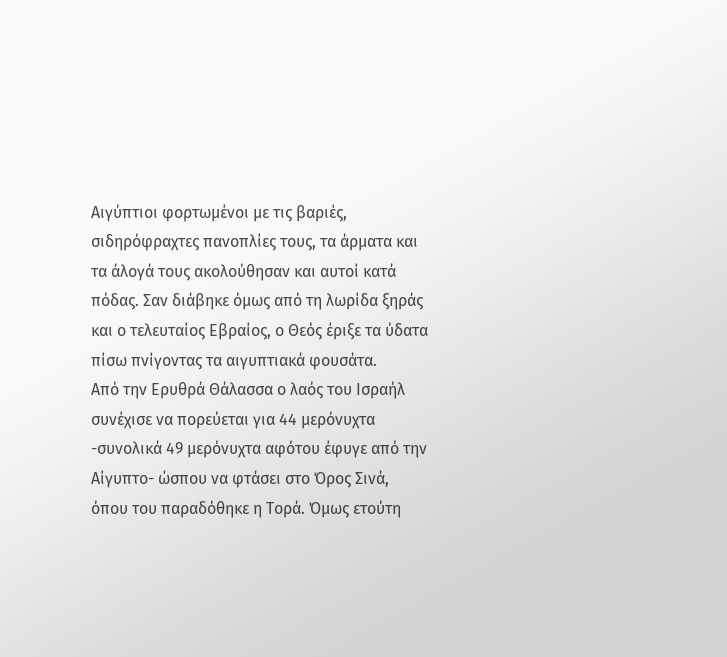Αιγύπτιοι φορτωμένοι με τις βαριές, σιδηρόφραχτες πανοπλίες τους, τα άρματα και τα άλογά τους ακολούθησαν και αυτοί κατά πόδας. Σαν διάβηκε όμως από τη λωρίδα ξηράς και ο τελευταίος Εβραίος, ο Θεός έριξε τα ύδατα πίσω πνίγοντας τα αιγυπτιακά φουσάτα.
Από την Ερυθρά Θάλασσα ο λαός του Ισραήλ συνέχισε να πορεύεται για 44 μερόνυχτα -συνολικά 49 μερόνυχτα αφότου έφυγε από την Αίγυπτο- ώσπου να φτάσει στο Όρος Σινά, όπου του παραδόθηκε η Τορά. Όμως ετούτη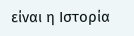είναι η Ιστορία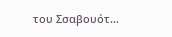του Σσαβουότ…